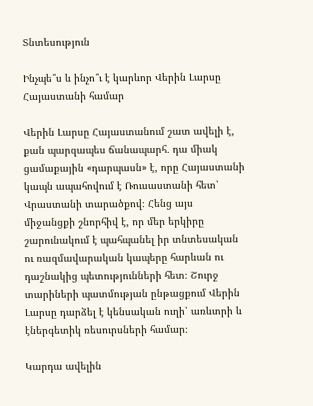Տնտեսություն

Ինչպե՞ս և ինչո՞ւ է կարևոր Վերին Լարսը Հայաստանի համար

Վերին Լարսը Հայաստանում շատ ավելի է, քան պարզապես ճանապարհ․ դա միակ ցամաքային «դարպասն» է, որը Հայաստանի կապն ապահովում է Ռուսաստանի հետ՝ Վրաստանի տարածքով։ Հենց այս միջանցքի շնորհիվ է, որ մեր երկիրը շարունակում է պահպանել իր տնտեսական ու ռազմավարական կապերը հարևան ու դաշնակից պետությունների հետ։ Շուրջ տարիների պատմության ընթացքում Վերին Լարսը դարձել է կենսական ուղի՝ առևտրի և էներգետիկ ռեսուրսների համար։

Կարդա ավելին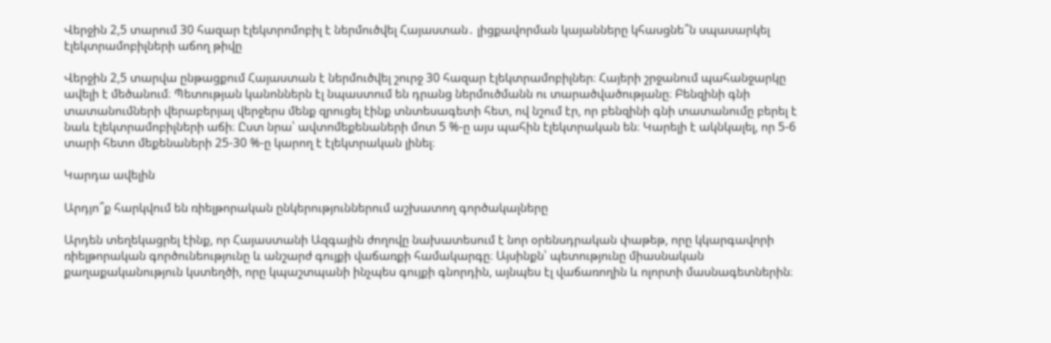Վերջին 2,5 տարում 30 հազար էլեկտրոմոբիլ է ներմուծվել Հայաստան․ լիցքավորման կայանները կհասցնե՞ն սպասարկել էլեկտրամոբիլների աճող թիվը

Վերջին 2,5 տարվա ընթացքում Հայաստան է ներմուծվել շուրջ 30 հազար էլեկտրամոբիլներ։ Հայերի շրջանում պահանջարկը ավելի է մեծանում։ Պետության կանոններն էլ նպաստում են դրանց ներմուծմանն ու տարածվածությանը։ Բենզինի գնի տատանումների վերաբերյալ վերջերս մենք զրուցել էինք տնտեսագետի հետ, ով նշում էր, որ բենզինի գնի տատանումը բերել է նաև էլեկտրամոբիլների աճի։ Ըստ նրա՝ ավտոմեքենաների մոտ 5 %-ը այս պահին էլեկտրական են։ Կարելի է ակնկալել, որ 5-6 տարի հետո մեքենաների 25-30 %-ը կարող է էլեկտրական լինել։

Կարդա ավելին

Արդյո՞ք հարկվում են ռիելթորական ընկերություններում աշխատող գործակալները

Արդեն տեղեկացրել էինք, որ Հայաստանի Ազգային ժողովը նախատեսում է նոր օրենսդրական փաթեթ, որը կկարգավորի ռիելթորական գործունեությունը և անշարժ գույքի վաճառքի համակարգը։ Այսինքն՝ պետությունը միասնական քաղաքականություն կստեղծի, որը կպաշտպանի ինչպես գույքի գնորդին, այնպես էլ վաճառողին և ոլորտի մասնագետներին։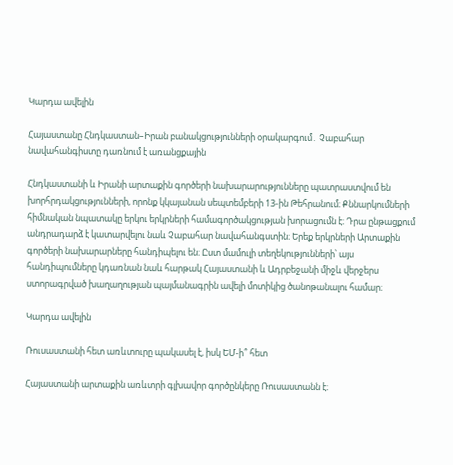Կարդա ավելին

Հայաստանը Հնդկաստան–Իրան բանակցությունների օրակարգում․ Չաբահար նավահանգիստը դառնում է առանցքային

Հնդկաստանի և Իրանի արտաքին գործերի նախարարությունները պատրաստվում են խորհրդակցությունների, որոնք կկայանան սեպտեմբերի 13-ին Թեհրանում։ Քննարկումների հիմնական նպատակը երկու երկրների համագործակցության խորացումն է։ Դրա ընթացքում անդրադարձ է կատարվելու նաև Չաբահար նավահանգստին։ Երեք երկրների Արտաքին գործերի նախարարները հանդիպելու են։ Ըստ մամուլի տեղեկությունների՝ այս հանդիպումները կդառնան նաև հարթակ Հայաստանի և Ադրբեջանի միջև վերջերս ստորագրված խաղաղության պայմանագրին ավելի մոտիկից ծանոթանալու համար։

Կարդա ավելին

Ռուսաստանի հետ առևտուրը պակասել է, իսկ ԵՄ-ի՞ հետ

Հայաստանի արտաքին առևտրի գլխավոր գործընկերը Ռուսաստանն է։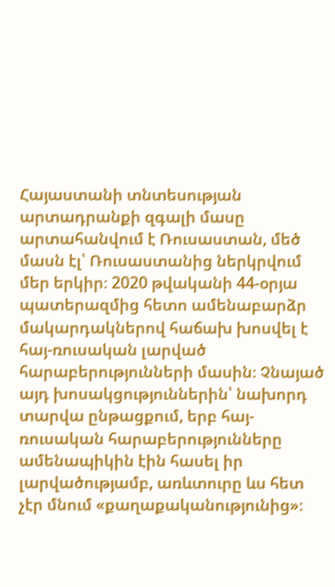Հայաստանի տնտեսության արտադրանքի զգալի մասը արտահանվում է Ռուսաստան, մեծ մասն էլ՝ Ռուսաստանից ներկրվում մեր երկիր։ 2020 թվականի 44-օրյա պատերազմից հետո ամենաբարձր մակարդակներով հաճախ խոսվել է հայ-ռուսական լարված հարաբերությունների մասին։ Չնայած այդ խոսակցություններին՝ նախորդ տարվա ընթացքում, երբ հայ-ռուսական հարաբերությունները ամենապիկին էին հասել իր լարվածությամբ, առևտուրը ևս հետ չէր մնում «քաղաքականությունից»։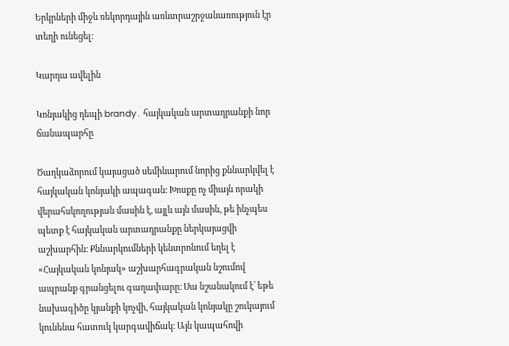Երկրների միջև ռեկորդային առևտրաշրջանառություն էր տեղի ունեցել։

Կարդա ավելին

Կոնյակից դեպի brandy․ հայկական արտադրանքի նոր ճանապարհը

Ծաղկաձորում կայացած սեմինարում նորից քննարկվել է հայկական կոնյակի ապագան։ Խոսքը ոչ միայն որակի վերահսկողության մասին է, այլև այն մասին, թե ինչպես պետք է հայկական արտադրանքը ներկայացվի աշխարհին։ Քննարկումների կենտրոնում եղել է «Հայկական կոնյակ» աշխարհագրական նշումով ապրանք գրանցելու գաղափարը։ Սա նշանակում է՝ եթե նախագիծը կյանքի կոչվի, հայկական կոնյակը շուկայում կունենա հատուկ կարգավիճակ։ Այն կապահովի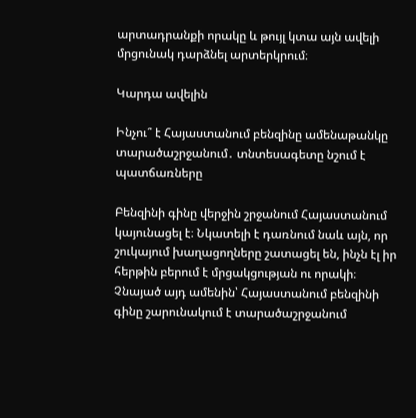արտադրանքի որակը և թույլ կտա այն ավելի մրցունակ դարձնել արտերկրում։

Կարդա ավելին

Ինչու՞ է Հայաստանում բենզինը ամենաթանկը տարածաշրջանում․ տնտեսագետը նշում է պատճառները

Բենզինի գինը վերջին շրջանում Հայաստանում կայունացել է։ Նկատելի է դառնում նաև այն, որ շուկայում խաղացողները շատացել են, ինչն էլ իր հերթին բերում է մրցակցության ու որակի։ Չնայած այդ ամենին՝ Հայաստանում բենզինի գինը շարունակում է տարածաշրջանում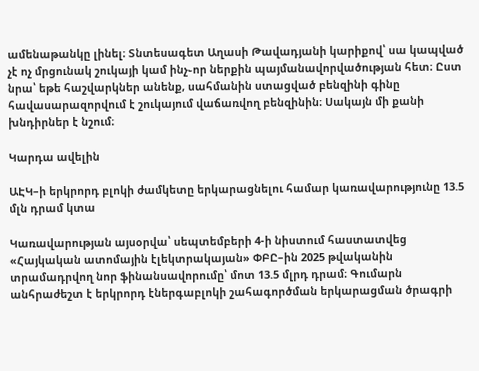ամենաթանկը լինել։ Տնտեսագետ Աղասի Թավադյանի կարիքով՝ սա կապված չէ ոչ մրցունակ շուկայի կամ ինչ֊որ ներքին պայմանավորվածության հետ։ Ըստ նրա՝ եթե հաշվարկներ անենք, սահմանին ստացված բենզինի գինը հավասարազորվում է շուկայում վաճառվող բենզինին։ Սակայն մի քանի խնդիրներ է նշում։

Կարդա ավելին

ԱԷԿ–ի երկրորդ բլոկի ժամկետը երկարացնելու համար կառավարությունը 13.5 մլն դրամ կտա

Կառավարության այսօրվա՝ սեպտեմբերի 4-ի նիստում հաստատվեց «Հայկական ատոմային էլեկտրակայան» ՓԲԸ–ին 2025 թվականին տրամադրվող նոր ֆինանսավորումը՝ մոտ 13.5 մլրդ դրամ։ Գումարն անհրաժեշտ է երկրորդ էներգաբլոկի շահագործման երկարացման ծրագրի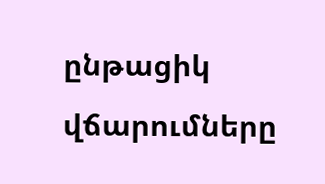ընթացիկ վճարումները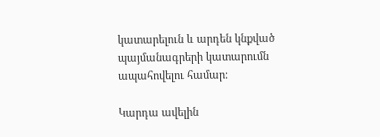կատարելուն և արդեն կնքված պայմանագրերի կատարումն ապահովելու համար։

Կարդա ավելին